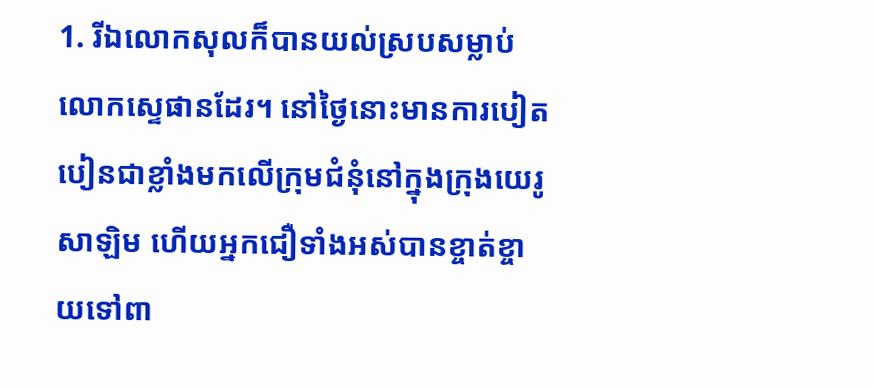1. រីឯលោកសុលក៏បានយល់ស្របសម្លាប់លោកស្ទេផានដែរ។ នៅថ្ងៃនោះមានការបៀតបៀនជាខ្លាំងមកលើក្រុមជំនុំនៅក្នុងក្រុងយេរូសាឡិម ហើយអ្នកជឿទាំងអស់បានខ្ចាត់ខ្ចាយទៅពា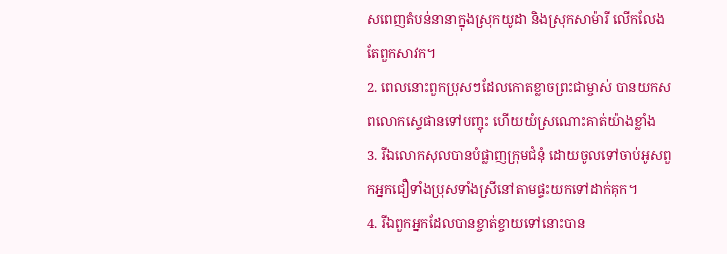សពេញតំបន់នានាក្នុងស្រុកយូដា និងស្រុកសាម៉ារី លើកលែងតែពួកសាវក។
2. ពេលនោះពួកប្រុសៗដែលកោតខ្លាចព្រះជាម្ចាស់ បានយកសពលោកស្ទេផានទៅបញ្ចុះ ហើយយំស្រណោះគាត់យ៉ាងខ្លាំង
3. រីឯលោកសុលបានបំផ្លាញក្រុមជំនុំ ដោយចូលទៅចាប់អូសពួកអ្នកជឿទាំងប្រុសទាំងស្រីនៅតាមផ្ទះយកទៅដាក់គុក។
4. រីឯពួកអ្នកដែលបានខ្ចាត់ខ្ចាយទៅនោះបាន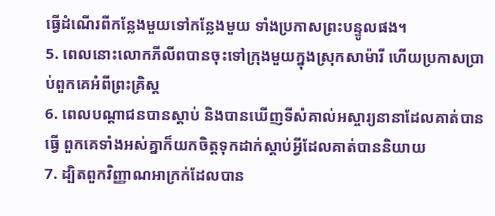ធ្វើដំណើរពីកន្លែងមួយទៅកន្លែងមួយ ទាំងប្រកាសព្រះបន្ទូលផង។
5. ពេលនោះលោកភីលីពបានចុះទៅក្រុងមួយក្នុងស្រុកសាម៉ារី ហើយប្រកាសប្រាប់ពួកគេអំពីព្រះគ្រិស្ដ
6. ពេលបណ្ដាជនបានស្ដាប់ និងបានឃើញទីសំគាល់អស្ចារ្យនានាដែលគាត់បានធ្វើ ពួកគេទាំងអស់គ្នាក៏យកចិត្ដទុកដាក់ស្ដាប់អ្វីដែលគាត់បាននិយាយ
7. ដ្បិតពួកវិញ្ញាណអាក្រក់ដែលបាន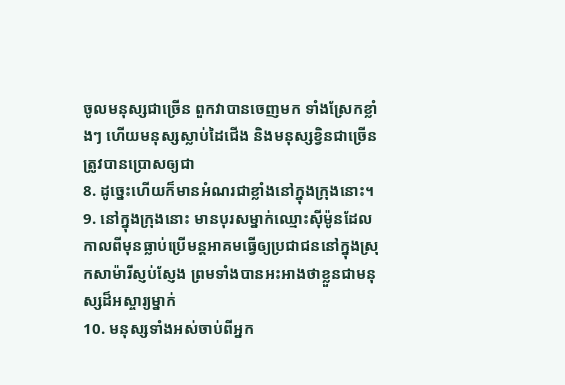ចូលមនុស្សជាច្រើន ពួកវាបានចេញមក ទាំងស្រែកខ្លាំងៗ ហើយមនុស្សស្លាប់ដៃជើង និងមនុស្សខ្វិនជាច្រើនត្រូវបានប្រោសឲ្យជា
8. ដូច្នេះហើយក៏មានអំណរជាខ្លាំងនៅក្នុងក្រុងនោះ។
9. នៅក្នុងក្រុងនោះ មានបុរសម្នាក់ឈ្មោះស៊ីម៉ូនដែលកាលពីមុនធ្លាប់ប្រើមន្ដអាគមធ្វើឲ្យប្រជាជននៅក្នុងស្រុកសាម៉ារីស្ញប់ស្ញែង ព្រមទាំងបានអះអាងថាខ្លួនជាមនុស្សដ៏អស្ចារ្យម្នាក់
10. មនុស្សទាំងអស់ចាប់ពីអ្នក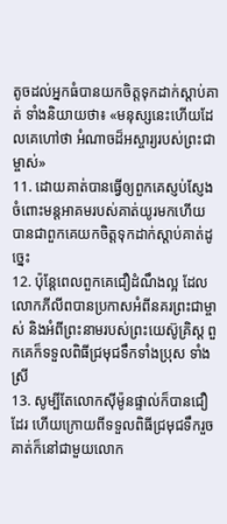តូចដល់អ្នកធំបានយកចិត្ដទុកដាក់ស្ដាប់គាត់ ទាំងនិយាយថា៖ «មនុស្សនេះហើយដែលគេហៅថា អំណាចដ៏អស្ចារ្យរបស់ព្រះជាម្ចាស់»
11. ដោយគាត់បានធ្វើឲ្យពួកគេស្ញប់ស្ញែងចំពោះមន្ដអាគមរបស់គាត់យូរមកហើយ បានជាពួកគេយកចិត្ដទុកដាក់ស្ដាប់គាត់ដូច្នេះ
12. ប៉ុន្ដែពេលពួកគេជឿដំណឹងល្អ ដែលលោកភីលីពបានប្រកាសអំពីនគរព្រះជាម្ចាស់ និងអំពីព្រះនាមរបស់ព្រះយេស៊ូគ្រិស្ដ ពួកគេក៏ទទួលពិធីជ្រមុជទឹកទាំងប្រុស ទាំងស្រី
13. សូម្បីតែលោកស៊ីម៉ូនផ្ទាល់ក៏បានជឿដែរ ហើយក្រោយពីទទួលពិធីជ្រមុជទឹករួច គាត់ក៏នៅជាមួយលោក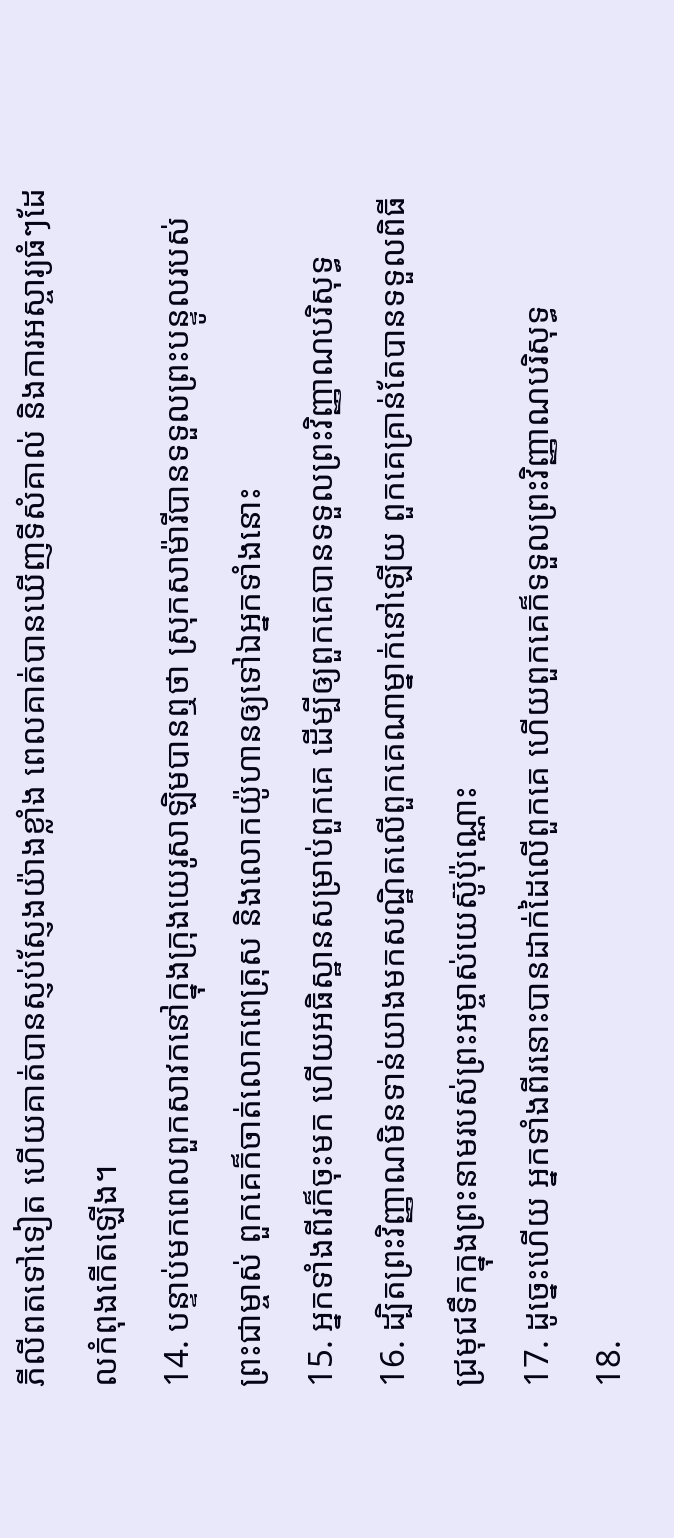ភីលីពតទៅទៀត ហើយគាត់បានស្ញប់ស្ញែងយ៉ាងខ្លាំង ពេលគាត់បានឃើញទីសំគាល់ និងការអស្ចារ្យធំៗដែលកំពុងកើតឡើង។
14. បន្ទាប់មកពេលពួកសាវកនៅក្នុងក្រុងយេរូសាឡិមបានឮថា ស្រុកសាម៉ារីបានទទួលព្រះបន្ទូលរបស់ព្រះជាម្ចាស់ ពួកគេក៏ចាត់លោកពេត្រុស និងលោកយ៉ូហានឲ្យទៅឯអ្នកទាំងនោះ
15. អ្នកទាំងពីរក៏ចុះមក ហើយអធិស្ឋានសម្រាប់ពួកគេ ដើម្បីឲ្យពួកគេបានទទួលព្រះវិញ្ញាណបរិសុទ្ធ
16. ដ្បិតព្រះវិញ្ញាណមិនទាន់យាងមកសណ្ឋិតលើពួកគេណាម្នាក់នៅឡើយ ពួកគេគ្រាន់តែបានទទួលពិធីជ្រមុជទឹកក្នុងព្រះនាមរបស់ព្រះអម្ចាស់យេស៊ូប៉ុណ្ណោះ
17. ដូច្នេះហើយ អ្នកទាំងពីរនោះបានដាក់ដៃលើពួកគេ ហើយពួកគេក៏ទទួលព្រះវិញ្ញាណបរិសុទ្ធ
18.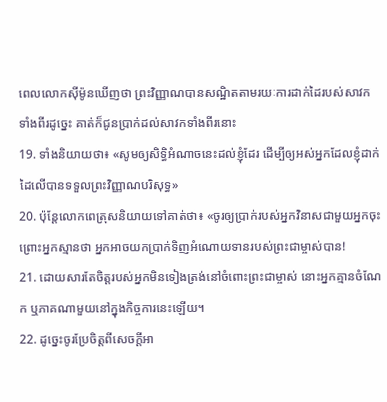ពេលលោកស៊ីម៉ូនឃើញថា ព្រះវិញ្ញាណបានសណ្ឋិតតាមរយៈការដាក់ដៃរបស់សាវកទាំងពីរដូច្នេះ គាត់ក៏ជូនប្រាក់ដល់សាវកទាំងពីរនោះ
19. ទាំងនិយាយថា៖ «សូមឲ្យសិទ្ធិអំណាចនេះដល់ខ្ញុំដែរ ដើម្បីឲ្យអស់អ្នកដែលខ្ញុំដាក់ដៃលើបានទទួលព្រះវិញ្ញាណបរិសុទ្ធ»
20. ប៉ុន្ដែលោកពេត្រុសនិយាយទៅគាត់ថា៖ «ចូរឲ្យប្រាក់របស់អ្នកវិនាសជាមួយអ្នកចុះ ព្រោះអ្នកស្មានថា អ្នកអាចយកប្រាក់ទិញអំណោយទានរបស់ព្រះជាម្ចាស់បាន!
21. ដោយសារតែចិត្ដរបស់អ្នកមិនទៀងត្រង់នៅចំពោះព្រះជាម្ចាស់ នោះអ្នកគ្មានចំណែក ឬភាគណាមួយនៅក្នុងកិច្ចការនេះឡើយ។
22. ដូច្នេះចូរប្រែចិត្ដពីសេចក្ដីអា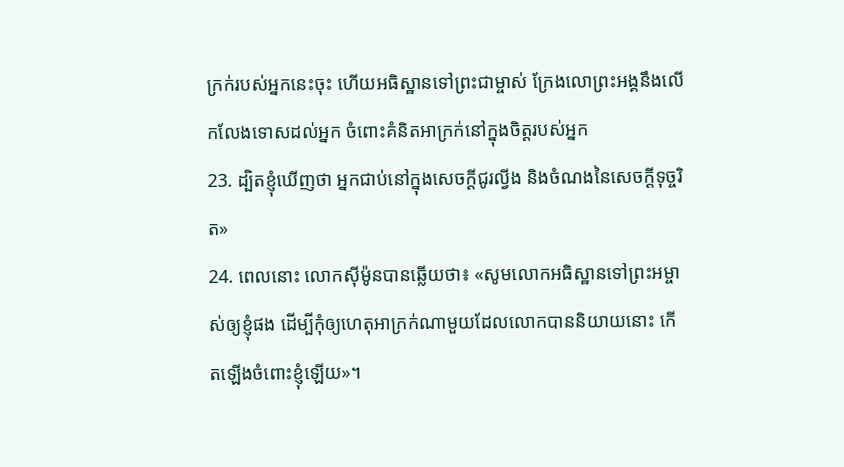ក្រក់របស់អ្នកនេះចុះ ហើយអធិស្ឋានទៅព្រះជាម្ចាស់ ក្រែងលោព្រះអង្គនឹងលើកលែងទោសដល់អ្នក ចំពោះគំនិតអាក្រក់នៅក្នុងចិត្ដរបស់អ្នក
23. ដ្បិតខ្ញុំឃើញថា អ្នកជាប់នៅក្នុងសេចក្ដីជូរល្វីង និងចំណងនៃសេចក្ដីទុច្ចរិត»
24. ពេលនោះ លោកស៊ីម៉ូនបានឆ្លើយថា៖ «សូមលោកអធិស្ឋានទៅព្រះអម្ចាស់ឲ្យខ្ញុំផង ដើម្បីកុំឲ្យហេតុអាក្រក់ណាមួយដែលលោកបាននិយាយនោះ កើតឡើងចំពោះខ្ញុំឡើយ»។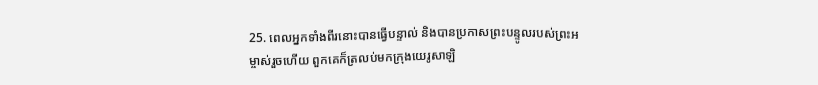25. ពេលអ្នកទាំងពីរនោះបានធ្វើបន្ទាល់ និងបានប្រកាសព្រះបន្ទូលរបស់ព្រះអម្ចាស់រួចហើយ ពួកគេក៏ត្រលប់មកក្រុងយេរូសាឡិ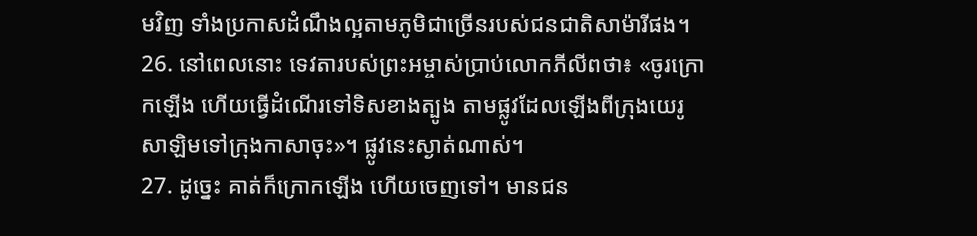មវិញ ទាំងប្រកាសដំណឹងល្អតាមភូមិជាច្រើនរបស់ជនជាតិសាម៉ារីផង។
26. នៅពេលនោះ ទេវតារបស់ព្រះអម្ចាស់ប្រាប់លោកភីលីពថា៖ «ចូរក្រោកឡើង ហើយធ្វើដំណើរទៅទិសខាងត្បូង តាមផ្លូវដែលឡើងពីក្រុងយេរូសាឡិមទៅក្រុងកាសាចុះ»។ ផ្លូវនេះស្ងាត់ណាស់។
27. ដូច្នេះ គាត់ក៏ក្រោកឡើង ហើយចេញទៅ។ មានជន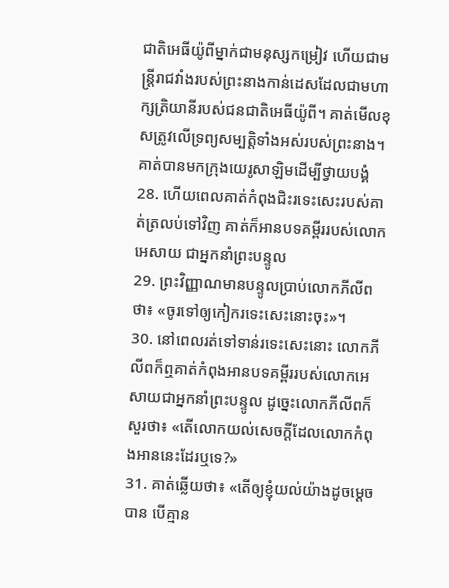ជាតិអេធីយ៉ូពីម្នាក់ជាមនុស្សកម្រៀវ ហើយជាមន្ដ្រីរាជវាំងរបស់ព្រះនាងកាន់ដេសដែលជាមហាក្សត្រិយានីរបស់ជនជាតិអេធីយ៉ូពី។ គាត់មើលខុសត្រូវលើទ្រព្យសម្បត្ដិទាំងអស់របស់ព្រះនាង។ គាត់បានមកក្រុងយេរូសាឡិមដើម្បីថ្វាយបង្គំ
28. ហើយពេលគាត់កំពុងជិះរទេះសេះរបស់គាត់ត្រលប់ទៅវិញ គាត់ក៏អានបទគម្ពីររបស់លោកអេសាយ ជាអ្នកនាំព្រះបន្ទូល
29. ព្រះវិញ្ញាណមានបន្ទូលប្រាប់លោកភីលីពថា៖ «ចូរទៅឲ្យកៀករទេះសេះនោះចុះ»។
30. នៅពេលរត់ទៅទាន់រទេះសេះនោះ លោកភីលីពក៏ឮគាត់កំពុងអានបទគម្ពីររបស់លោកអេសាយជាអ្នកនាំព្រះបន្ទូល ដូច្នេះលោកភីលីពក៏សួរថា៖ «តើលោកយល់សេចក្ដីដែលលោកកំពុងអាននេះដែរឬទេ?»
31. គាត់ឆ្លើយថា៖ «តើឲ្យខ្ញុំយល់យ៉ាងដូចម្ដេចបាន បើគ្មាន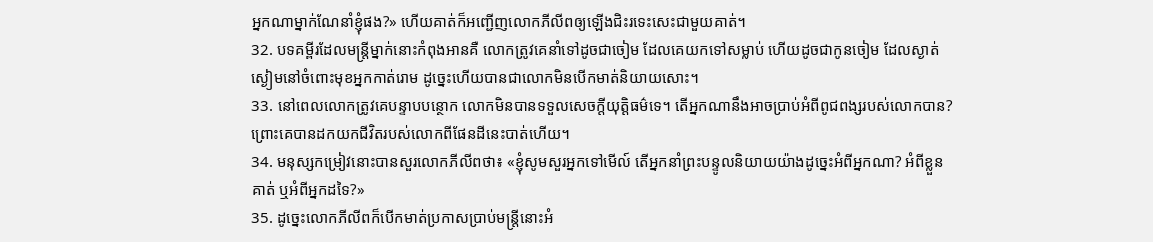អ្នកណាម្នាក់ណែនាំខ្ញុំផង?» ហើយគាត់ក៏អញ្ជើញលោកភីលីពឲ្យឡើងជិះរទេះសេះជាមួយគាត់។
32. បទគម្ពីរដែលមន្ដ្រីម្នាក់នោះកំពុងអានគឺ លោកត្រូវគេនាំទៅដូចជាចៀម ដែលគេយកទៅសម្លាប់ ហើយដូចជាកូនចៀម ដែលស្ងាត់ស្ងៀមនៅចំពោះមុខអ្នកកាត់រោម ដូច្នេះហើយបានជាលោកមិនបើកមាត់និយាយសោះ។
33. នៅពេលលោកត្រូវគេបន្ទាបបន្ថោក លោកមិនបានទទួលសេចក្ដីយុត្តិធម៌ទេ។ តើអ្នកណានឹងអាចប្រាប់អំពីពូជពង្សរបស់លោកបាន? ព្រោះគេបានដកយកជីវិតរបស់លោកពីផែនដីនេះបាត់ហើយ។
34. មនុស្សកម្រៀវនោះបានសួរលោកភីលីពថា៖ «ខ្ញុំសូមសួរអ្នកទៅមើល៍ តើអ្នកនាំព្រះបន្ទូលនិយាយយ៉ាងដូច្នេះអំពីអ្នកណា? អំពីខ្លួនគាត់ ឬអំពីអ្នកដទៃ?»
35. ដូច្នេះលោកភីលីពក៏បើកមាត់ប្រកាសប្រាប់មន្ដ្រីនោះអំ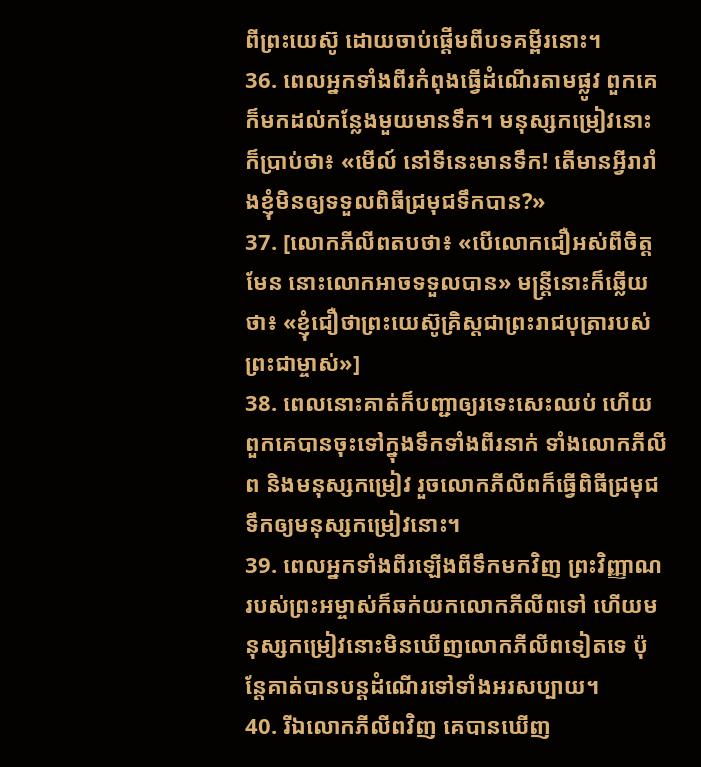ពីព្រះយេស៊ូ ដោយចាប់ផ្ដើមពីបទគម្ពីរនោះ។
36. ពេលអ្នកទាំងពីរកំពុងធ្វើដំណើរតាមផ្លូវ ពួកគេក៏មកដល់កន្លែងមួយមានទឹក។ មនុស្សកម្រៀវនោះក៏ប្រាប់ថា៖ «មើល៍ នៅទីនេះមានទឹក! តើមានអ្វីរារាំងខ្ញុំមិនឲ្យទទួលពិធីជ្រមុជទឹកបាន?»
37. [លោកភីលីពតបថា៖ «បើលោកជឿអស់ពីចិត្ដមែន នោះលោកអាចទទួលបាន» មន្ដ្រីនោះក៏ឆ្លើយថា៖ «ខ្ញុំជឿថាព្រះយេស៊ូគិ្រស្ដជាព្រះរាជបុត្រារបស់ព្រះជាម្ចាស់»]
38. ពេលនោះគាត់ក៏បញ្ជាឲ្យរទេះសេះឈប់ ហើយពួកគេបានចុះទៅក្នុងទឹកទាំងពីរនាក់ ទាំងលោកភីលីព និងមនុស្សកម្រៀវ រួចលោកភីលីពក៏ធ្វើពិធីជ្រមុជទឹកឲ្យមនុស្សកម្រៀវនោះ។
39. ពេលអ្នកទាំងពីរឡើងពីទឹកមកវិញ ព្រះវិញ្ញាណរបស់ព្រះអម្ចាស់ក៏ឆក់យកលោកភីលីពទៅ ហើយមនុស្សកម្រៀវនោះមិនឃើញលោកភីលីពទៀតទេ ប៉ុន្ដែគាត់បានបន្ដដំណើរទៅទាំងអរសប្បាយ។
40. រីឯលោកភីលីពវិញ គេបានឃើញ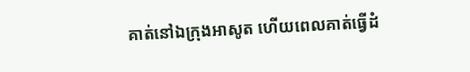គាត់នៅឯក្រុងអាសូត ហើយពេលគាត់ធ្វើដំ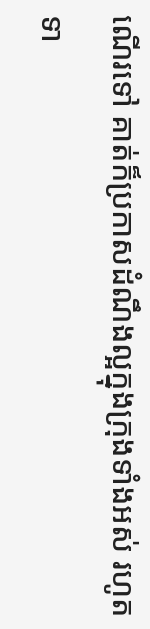ណើរទៅ គាត់ក៏ប្រកាសដំណឹងល្អក្នុងក្រុងទាំងអស់ រហូតទា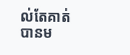ល់តែគាត់បានម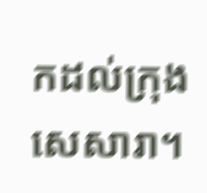កដល់ក្រុងសេសារា។